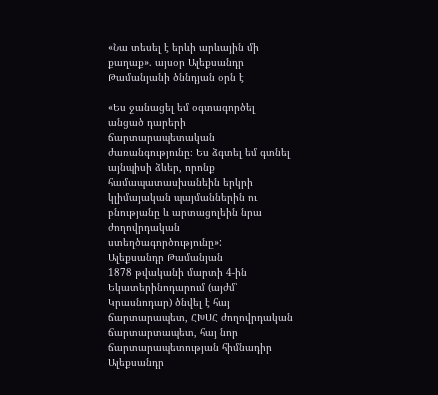«Նա տեսել է երևի արևային մի քաղաք». այսօր Ալեքսանդր Թամանյանի ծննդյան օրն է

«Ես ջանացել եմ օգտագործել անցած դարերի ճարտարապետական ժառանգությունը։ Ես ձգտել եմ գտնել այնպիսի ձևեր, որոնք համապատասխանեին երկրի կլիմայական պայմաններին ու բնությանը և արտացոլեին նրա ժողովրդական ստեղծագործությունը»:
Ալեքսանդր Թամանյան
1878 թվականի մարտի 4-ին Եկատերինոդարում (այժմ՝ Կրասնոդար) ծնվել է հայ ճարտարապետ, ՀԽՍՀ ժողովրդական ճարտարտապետ, հայ նոր ճարտարապետության հիմնադիր Ալեքսանդր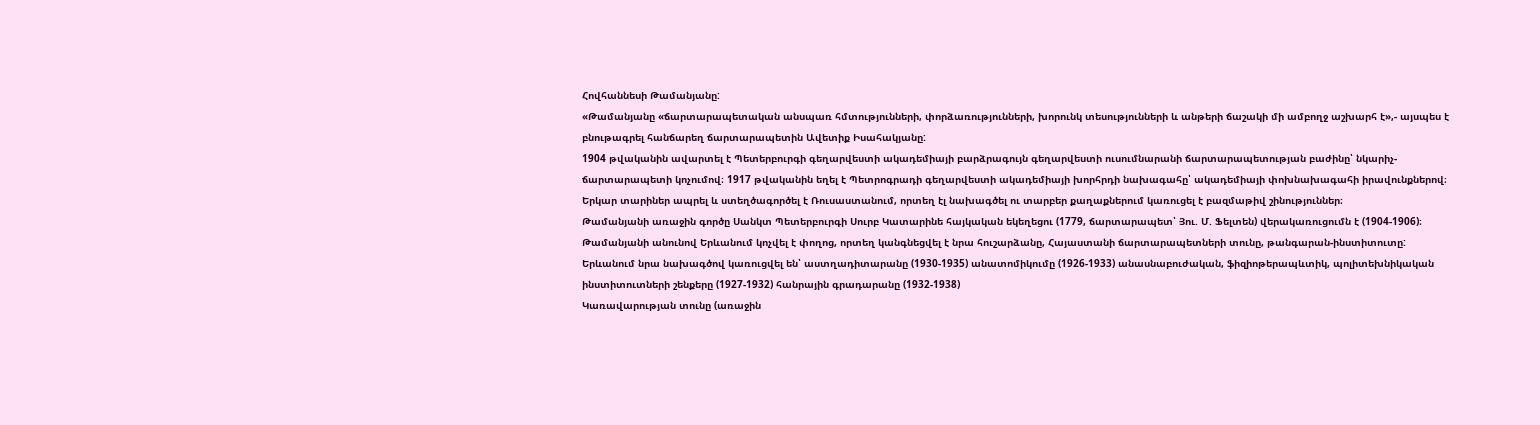Հովհաննեսի Թամանյանը:
«Թամանյանը «ճարտարապետական անսպառ հմտությունների, փորձառությունների, խորունկ տեսությունների և անթերի ճաշակի մի ամբողջ աշխարհ է»,- այսպես է բնութագրել հանճարեղ ճարտարապետին Ավետիք Իսահակյանը:
1904 թվականին ավարտել է Պետերբուրգի գեղարվեստի ակադեմիայի բարձրագույն գեղարվեստի ուսումնարանի ճարտարապետության բաժինը՝ նկարիչ-ճարտարապետի կոչումով։ 1917 թվականին եղել է Պետրոգրադի գեղարվեստի ակադեմիայի խորհրդի նախագահը՝ ակադեմիայի փոխնախագահի իրավունքներով։ Երկար տարիներ ապրել և ստեղծագործել է Ռուսաստանում, որտեղ էլ նախագծել ու տարբեր քաղաքներում կառուցել է բազմաթիվ շինություններ։
Թամանյանի առաջին գործը Սանկտ Պետերբուրգի Սուրբ Կատարինե հայկական եկեղեցու (1779, ճարտարապետ՝ Յու. Մ. Ֆելտեն) վերակառուցումն է (1904-1906)։
Թամանյանի անունով Երևանում կոչվել է փողոց, որտեղ կանգնեցվել է նրա հուշարձանը, Հայաստանի ճարտարապետների տունը, թանգարան-ինստիտուտը:
Երևանում նրա նախագծով կառուցվել են՝ աստղադիտարանը (1930-1935) անատոմիկումը (1926-1933) անասնաբուժական, ֆիզիոթերապևտիկ, պոլիտեխնիկական ինստիտուտների շենքերը (1927-1932) հանրային գրադարանը (1932-1938)
Կառավարության տունը (առաջին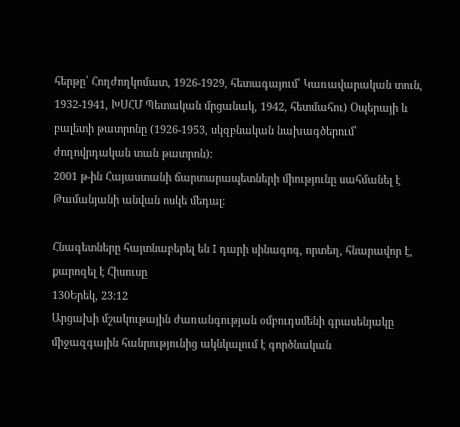հերթը՝ Հողժողկոմատ, 1926-1929, հետագայում՝ Կառավարական տուն, 1932-1941, ԽՍՀՄ Պետական մրցանակ, 1942, հետմահու) Օպերայի և բալետի թատրոնը (1926-1953, սկզբնական նախագծերում՝ ժողովրդական տան թատրոն)։
2001 թ-ին Հայաստանի ճարտարապետների միությունը սահմանել է Թամանյանի անվան ոսկե մեդալ:

Հնագետները հայտնաբերել են I դարի սինագոգ, որտեղ, հնարավոր է, քարոզել է Հիսուսը
130Երեկ, 23:12
Արցախի մշակութային ժառանգության օմբուդսմենի գրասենյակը միջազգային հանրությունից ակնկալում է գործնական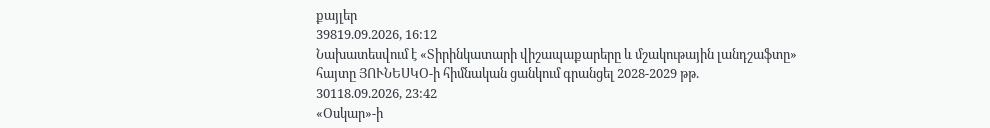քայլեր
39819.09.2026, 16:12
Նախատեսվում է «Տիրինկատարի վիշապաքարերը և մշակութային լանդշաֆտը» հայտը ՅՈՒՆԵՍԿՕ-ի հիմնական ցանկում գրանցել 2028-2029 թթ.
30118.09.2026, 23:42
«Օսկար»-ի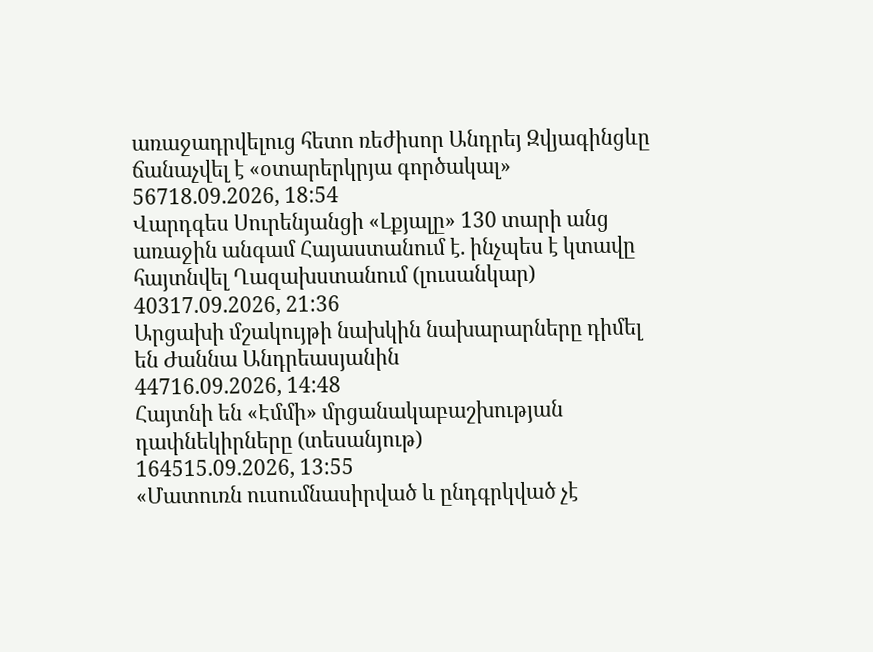առաջադրվելուց հետո ռեժիսոր Անդրեյ Զվյագինցևը ճանաչվել է «օտարերկրյա գործակալ»
56718.09.2026, 18:54
Վարդգես Սուրենյանցի «Լքյալը» 130 տարի անց առաջին անգամ Հայաստանում է. ինչպես է կտավը հայտնվել Ղազախստանում (լուսանկար)
40317.09.2026, 21:36
Արցախի մշակույթի նախկին նախարարները դիմել են Ժաննա Անդրեասյանին
44716.09.2026, 14:48
Հայտնի են «Էմմի» մրցանակաբաշխության դափնեկիրները (տեսանյութ)
164515.09.2026, 13:55
«Մատուռն ուսումնասիրված և ընդգրկված չէ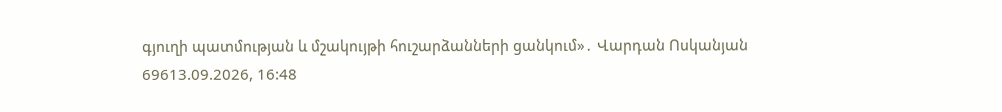գյուղի պատմության և մշակույթի հուշարձանների ցանկում»․ Վարդան Ոսկանյան
69613.09.2026, 16:48